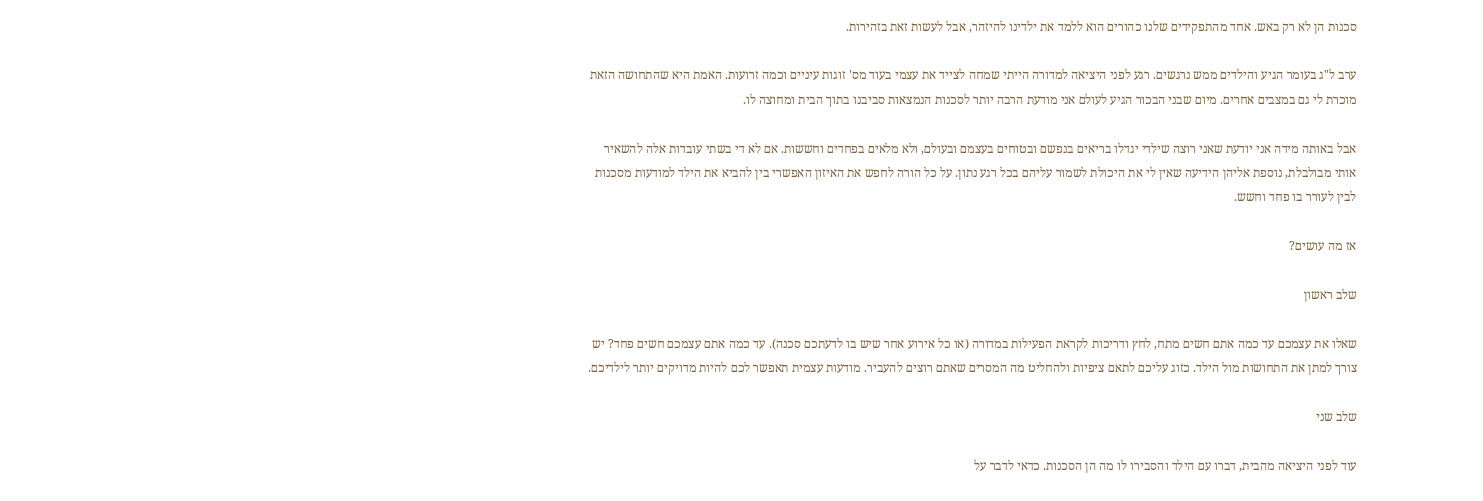סכנות הן לא רק באש. אחד מהתפקידים שלנו כהורים הוא ללמד את ילדינו להיזהר, אבל לעשות זאת בזהירות.

ערב ל"ג בעומר הגיע והילדים ממש נרגשים. רגע לפני היציאה למדורה הייתי שמחה לצייד את עצמי בעוד מס' זוגות עיניים וכמה זרועות. האמת היא שהתחושה הזאת מוכרת לי גם במצבים אחרים. מיום שבני הבכור הגיע לעולם אני מודעת הרבה יותר לסכנות הנמצאות סביבנו בתוך הבית ומחוצה לו.

אבל באותה מידה אני יודעת שאני רוצה שילדי יגדלו בריאים בנפשם ובטוחים בעצמם ובעולם, ולא מלאים בפחדים וחששות. אם לא די בשתי עובדות אלה להשאיר אותי מבולבלת, נוספת אליהן הידיעה שאין לי את היכולת לשמור עליהם בכל רגע נתון. על כל הורה לחפש את האיזון האפשרי בין להביא את הילד למודעות מסכנות לבין לעורר בו פחד וחשש.

אז מה עושים?

שלב ראשון

שאלו את עצמכם עד כמה אתם חשים מתח, לחץ ודריכות לקראת הפעילות במדורה (או כל אירוע אחר שיש בו לדעתכם סכנה). עד כמה אתם עצמכם חשים פחד? יש צורך למתן את התחושות מול הילד. כזוג עליכם לתאם ציפיות ולהחליט מה המסרים שאתם רוצים להעביר. מודעות עצמית תאפשר לכם להיות מדויקים יותר לילדיכם.

שלב שני

עוד לפני היציאה מהבית, דברו עם הילד והסבירו לו מה הן הסכנות. כדאי לדבר על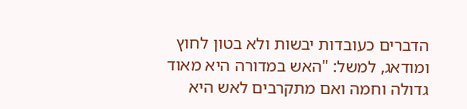הדברים כעובדות יבשות ולא בטון לחוץ ומודאג, למשל: "האש במדורה היא מאוד גדולה וחמה ואם מתקרבים לאש היא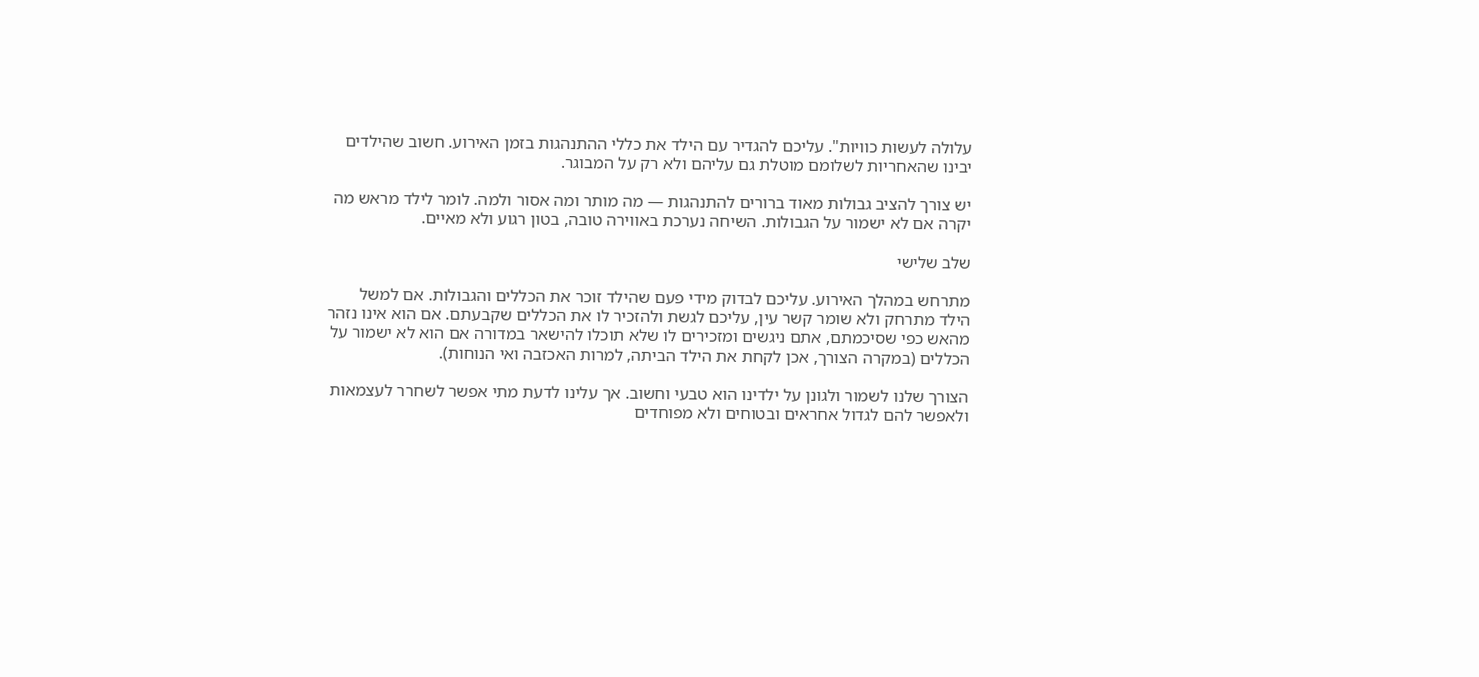עלולה לעשות כוויות". עליכם להגדיר עם הילד את כללי ההתנהגות בזמן האירוע. חשוב שהילדים יבינו שהאחריות לשלומם מוטלת גם עליהם ולא רק על המבוגר.

יש צורך להציב גבולות מאוד ברורים להתנהגות — מה מותר ומה אסור ולמה. לומר לילד מראש מה יקרה אם לא ישמור על הגבולות. השיחה נערכת באווירה טובה, בטון רגוע ולא מאיים.

שלב שלישי

מתרחש במהלך האירוע. עליכם לבדוק מידי פעם שהילד זוכר את הכללים והגבולות. אם למשל הילד מתרחק ולא שומר קשר עין, עליכם לגשת ולהזכיר לו את הכללים שקבעתם. אם הוא אינו נזהר מהאש כפי שסיכמתם, אתם ניגשים ומזכירים לו שלא תוכלו להישאר במדורה אם הוא לא ישמור על הכללים (במקרה הצורך, אכן לקחת את הילד הביתה, למרות האכזבה ואי הנוחות).

הצורך שלנו לשמור ולגונן על ילדינו הוא טבעי וחשוב. אך עלינו לדעת מתי אפשר לשחרר לעצמאות ולאפשר להם לגדול אחראים ובטוחים ולא מפוחדים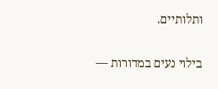ותלותיים.

בילוי נעים במדורות —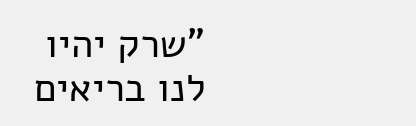"שרק יהיו לנו בריאים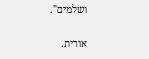ושלמים".

אורית.